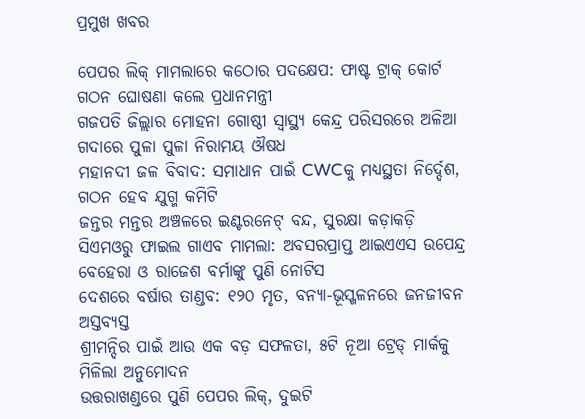ପ୍ରମୁଖ ଖବର

ପେପର ଲିକ୍ ମାମଲାରେ କଠୋର ପଦକ୍ଷେପ: ଫାଷ୍ଟ ଟ୍ରାକ୍ କୋର୍ଟ ଗଠନ ଘୋଷଣା କଲେ ପ୍ରଧାନମନ୍ତ୍ରୀ
ଗଜପତି ଜିଲ୍ଲାର ମୋହନା ଗୋଷ୍ଠୀ ସ୍ୱାସ୍ଥ୍ୟ କେନ୍ଦ୍ର ପରିସରରେ ଅଳିଆ ଗଦାରେ ପୁଳା ପୁଳା ନିରାମୟ ଔଷଧ
ମହାନଦୀ ଜଳ ବିବାଦ: ସମାଧାନ ପାଇଁ CWCକୁ ମଧ୍ୟସ୍ଥତା ନିର୍ଦ୍ଦେଶ, ଗଠନ ହେବ ଯୁଗ୍ମ କମିଟି
ଜନ୍ତର ମନ୍ତର ଅଞ୍ଚଳରେ ଇଣ୍ଟରନେଟ୍ ବନ୍ଦ, ସୁରକ୍ଷା କଡ଼ାକଡ଼ି
ସିଏମଓରୁ ଫାଇଲ ଗାଏବ ମାମଲା: ଅବସରପ୍ରାପ୍ତ ଆଇଏଏସ ଉପେନ୍ଦ୍ର ବେହେରା ଓ ରାଜେଶ ବର୍ମାଙ୍କୁ ପୁଣି ନୋଟିସ
ଦେଶରେ ବର୍ଷାର ତାଣ୍ଡବ: ୧୨୦ ମୃତ, ବନ୍ୟା-ଭୂସ୍ଖଳନରେ ଜନଜୀବନ ଅସ୍ତବ୍ୟସ୍ତ
ଶ୍ରୀମନ୍ଦିର ପାଇଁ ଆଉ ଏକ ବଡ଼ ସଫଳତା, ୫ଟି ନୂଆ ଟ୍ରେଡ୍ ମାର୍କକୁ ମିଳିଲା ଅନୁମୋଦନ
ଉତ୍ତରାଖଣ୍ଡରେ ପୁଣି ପେପର ଲିକ୍, ଦୁଇଟି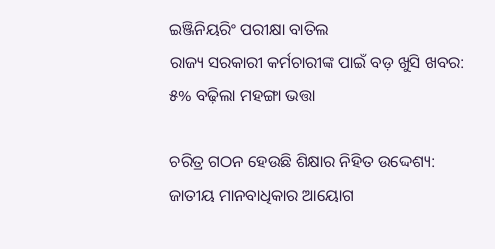ଇଞ୍ଜିନିୟରିଂ ପରୀକ୍ଷା ବାତିଲ
ରାଜ୍ୟ ସରକାରୀ କର୍ମଚାରୀଙ୍କ ପାଇଁ ବଡ଼ ଖୁସି ଖବର: ୫% ବଢ଼ିଲା ମହଙ୍ଗା ଭତ୍ତା

ଚରିତ୍ର ଗଠନ ହେଉଛି ଶିକ୍ଷାର ନିହିତ ଉଦ୍ଦେଶ୍ୟ: ଜାତୀୟ ମାନବାଧିକାର ଆୟୋଗ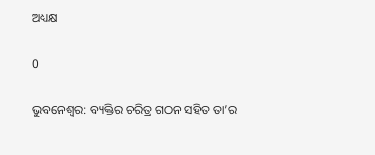ଅଧ୍ୟକ୍ଷ

0

ଭୁବନେଶ୍ୱର: ବ୍ୟକ୍ତିର ଚରିତ୍ର ଗଠନ ସହିତ ତା’ର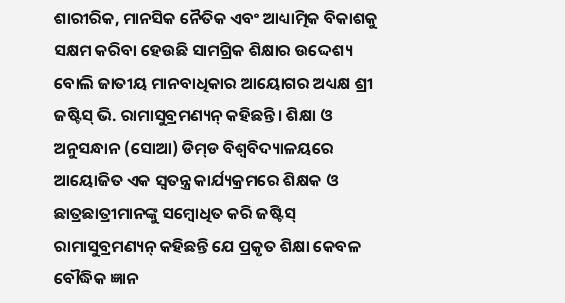ଶାରୀରିକ, ମାନସିକ ନୈତିକ ଏବଂ ଆଧ୍ୟାତ୍ମିକ ବିକାଶକୁ ସକ୍ଷମ କରିବା ହେଉଛି ସାମଗ୍ରିକ ଶିକ୍ଷାର ଉଦ୍ଦେଶ୍ୟ ବୋଲି ଜାତୀୟ ମାନବାଧିକାର ଆୟୋଗର ଅଧ୍ୟକ୍ଷ ଶ୍ରୀ ଜଷ୍ଟିସ୍ ଭି. ରାମାସୁବ୍ରମଣ୍ୟନ୍ କହିଛନ୍ତି। ଶିକ୍ଷା ଓ ଅନୁସନ୍ଧାନ (ସୋଆ) ଡିମ୍‌ଡ ବିଶ୍ୱବିଦ୍ୟାଳୟରେ ଆୟୋଜିତ ଏକ ସ୍ୱତନ୍ତ୍ର କାର୍ଯ୍ୟକ୍ରମରେ ଶିକ୍ଷକ ଓ ଛାତ୍ରଛାତ୍ରୀମାନଙ୍କୁ ସମ୍ବୋଧିତ କରି ଜଷ୍ଟିସ୍ ରାମାସୁବ୍ରମଣ୍ୟନ୍ କହିଛନ୍ତି ଯେ ପ୍ରକୃତ ଶିକ୍ଷା କେବଳ ବୌଦ୍ଧିକ ଜ୍ଞାନ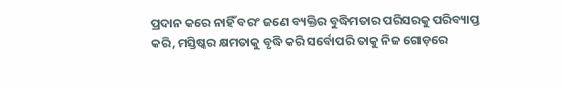ପ୍ରଦାନ କରେ ନାହିଁ ବରଂ ଜଣେ ବ୍ୟକ୍ତିର ବୁଦ୍ଧିମତାର ପରିସରକୁ ପରିବ୍ୟାପ୍ତ କରି, ମସ୍ତିଷ୍କର କ୍ଷମତାକୁ ବୃଦ୍ଧି କରି ସର୍ବୋପରି ତାକୁ ନିଜ ଗୋଡ଼ରେ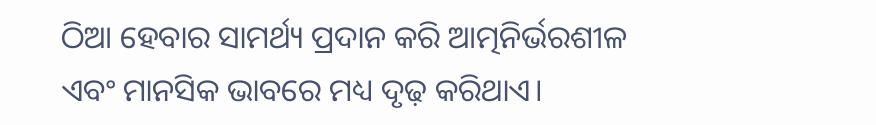ଠିଆ ହେବାର ସାମର୍ଥ୍ୟ ପ୍ରଦାନ କରି ଆତ୍ମନିର୍ଭରଶୀଳ ଏବଂ ମାନସିକ ଭାବରେ ମଧ୍ୟ ଦୃଢ଼ କରିଥାଏ।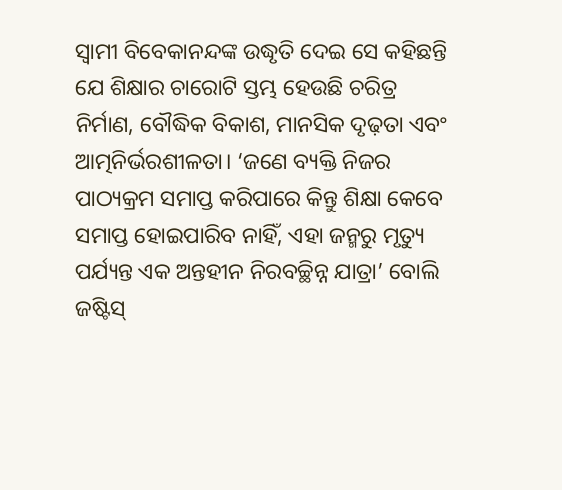ସ୍ୱାମୀ ବିବେକାନନ୍ଦଙ୍କ ଉଦ୍ଧୃତି ଦେଇ ସେ କହିଛନ୍ତି ଯେ ଶିକ୍ଷାର ଚାରୋଟି ସ୍ତମ୍ଭ ହେଉଛି ଚରିତ୍ର ନିର୍ମାଣ, ବୌଦ୍ଧିକ ବିକାଶ, ମାନସିକ ଦୃଢ଼ତା ଏବଂ ଆତ୍ମନିର୍ଭରଶୀଳତା। ‘ଜଣେ ବ୍ୟକ୍ତି ନିଜର ପାଠ୍ୟକ୍ରମ ସମାପ୍ତ କରିପାରେ କିନ୍ତୁ ଶିକ୍ଷା କେବେ ସମାପ୍ତ ହୋଇପାରିବ ନାହିଁ, ଏହା ଜନ୍ମରୁ ମୃତ୍ୟୁ ପର୍ଯ୍ୟନ୍ତ ଏକ ଅନ୍ତହୀନ ନିରବଚ୍ଛିନ୍ନ ଯାତ୍ରା’ ବୋଲି ଜଷ୍ଟିସ୍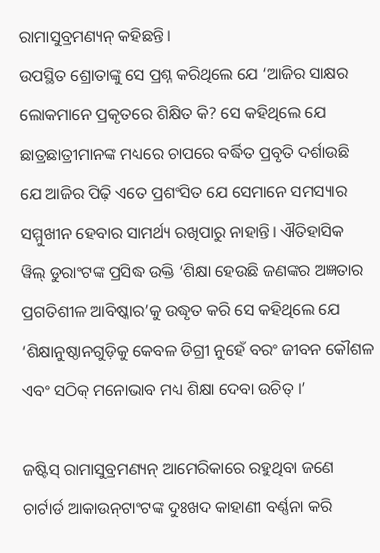ରାମାସୁବ୍ରମଣ୍ୟନ୍ କହିଛନ୍ତି।
ଉପସ୍ଥିତ ଶ୍ରୋତାଙ୍କୁ ସେ ପ୍ରଶ୍ନ କରିଥିଲେ ଯେ ‘ଆଜିର ସାକ୍ଷର ଲୋକମାନେ ପ୍ରକୃତରେ ଶିକ୍ଷିତ କି? ସେ କହିଥିଲେ ଯେ ଛାତ୍ରଛାତ୍ରୀମାନଙ୍କ ମଧ୍ୟରେ ଚାପରେ ବର୍ଦ୍ଧିତ ପ୍ରବୃତି ଦର୍ଶାଉଛି ଯେ ଆଜିର ପିଢ଼ି ଏତେ ପ୍ରଶଂସିତ ଯେ ସେମାନେ ସମସ୍ୟାର ସମ୍ମୁଖୀନ ହେବାର ସାମର୍ଥ୍ୟ ରଖିପାରୁ ନାହାନ୍ତି। ଐତିହାସିକ ୱିଲ୍ ଡୁରାଂଟଙ୍କ ପ୍ରସିଦ୍ଧ ଉକ୍ତି ‘ଶିକ୍ଷା ହେଉଛି ଜଣଙ୍କର ଅଜ୍ଞତାର ପ୍ରଗତିଶୀଳ ଆବିଷ୍କାର’କୁ ଉଦ୍ଧୃତ କରି ସେ କହିଥିଲେ ଯେ ‘ଶିକ୍ଷାନୁଷ୍ଠାନଗୁଡ଼ିକୁ କେବଳ ଡିଗ୍ରୀ ନୁହେଁ ବରଂ ଜୀବନ କୌଶଳ ଏବଂ ସଠିକ୍ ମନୋଭାବ ମଧ୍ୟ ଶିକ୍ଷା ଦେବା ଉଚିତ୍ ।’

ଜଷ୍ଟିସ୍ ରାମାସୁବ୍ରମଣ୍ୟନ୍ ଆମେରିକାରେ ରହୁଥିବା ଜଣେ ଚାର୍ଟାର୍ଡ ଆକାଉନ୍‌ଟାଂଟଙ୍କ ଦୁଃଖଦ କାହାଣୀ ବର୍ଣ୍ଣନା କରି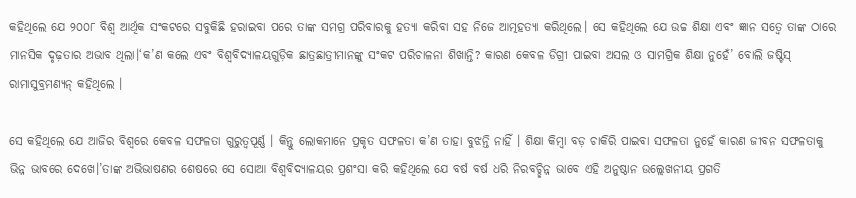କହିଥିଲେ ଯେ ୨୦୦୮ ବିଶ୍ୱ ଆର୍ଥିକ ସଂକଟରେ ସବୁକିଛି ହରାଇବା ପରେ ତାଙ୍କ ସମଗ୍ର ପରିବାରକୁ ହତ୍ୟା କରିବା ସହ ନିଜେ ଆତ୍ମହତ୍ୟା କରିଥିଲେ। ସେ କହିଥିଲେ ଯେ ଉଚ୍ଚ ଶିକ୍ଷା ଏବଂ ଜ୍ଞାନ ସତ୍ୱେ ତାଙ୍କ ଠାରେ ମାନସିକ ଦୃଢ଼ତାର ଅଭାବ ଥିଲା।‘କ’ଣ କଲେ ଏବଂ ବିଶ୍ୱବିଦ୍ୟାଳୟଗୁଡ଼ିକ ଛାତ୍ରଛାତ୍ରୀମାନଙ୍କୁ ସଂକଟ ପରିଚାଳନା ଶିଖାନ୍ତି? କାରଣ କେବଳ ଡିଗ୍ରୀ ପାଇବା ଅସଲ ଓ ସାମଗ୍ରିକ ଶିକ୍ଷା ନୁହେଁ’ ବୋଲି ଜଷ୍ଟିସ୍ ରାମାସୁବ୍ରମଣ୍ୟନ୍ କହିଥିଲେ ।

ସେ କହିଥିଲେ ଯେ ଆଜିର ବିଶ୍ୱରେ କେବଳ ସଫଳତା ଗୁରୁତ୍ୱପୂର୍ଣ୍ଣ । କିନ୍ତୁ ଲୋକମାନେ ପ୍ରକୃତ ସଫଳତା କ’ଣ ତାହା ବୁଝନ୍ତି ନାହିଁ । ଶିକ୍ଷା କିମ୍ବା ବଡ଼ ଚାକିରି ପାଇବା ସଫଳତା ନୁହେଁ କାରଣ ଜୀବନ ସଫଳତାକୁ ଭିନ୍ନ ଭାବରେ ଦେଖେ।’ତାଙ୍କ ଅଭିଭାଷଣର ଶେଷରେ ସେ ସୋଆ ବିଶ୍ୱବିଦ୍ୟାଳୟର ପ୍ରଶଂସା କରି କହିଥିଲେ ଯେ ବର୍ଷ ବର୍ଷ ଧରି ନିରବଚ୍ଛିନ୍ନ ଭାବେ ଏହି ଅନୁଷ୍ଠାନ ଉଲ୍ଲେଖନୀୟ ପ୍ରଗତି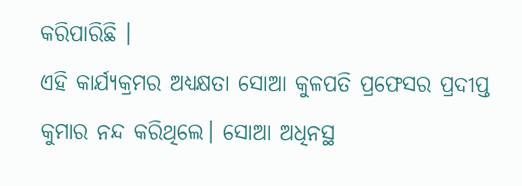କରିପାରିଛି ।
ଏହି କାର୍ଯ୍ୟକ୍ରମର ଅଧ୍ୟକ୍ଷତା ସୋଆ କୁଳପତି ପ୍ରଫେସର ପ୍ରଦୀପ୍ତ କୁମାର ନନ୍ଦ କରିଥିଲେ। ସୋଆ ଅଧିନସ୍ଥ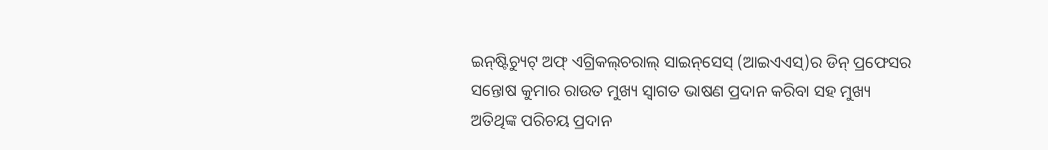ଇନ୍‌ଷ୍ଟିଚ୍ୟୁଟ୍ ଅଫ୍ ଏଗ୍ରିକଲ୍‌ଚରାଲ୍ ସାଇନ୍‌ସେସ୍ (ଆଇଏଏସ୍‌)ର ଡିନ୍ ପ୍ରଫେସର ସନ୍ତୋଷ କୁମାର ରାଉତ ମୁଖ୍ୟ ସ୍ୱାଗତ ଭାଷଣ ପ୍ରଦାନ କରିବା ସହ ମୁଖ୍ୟ ଅତିଥିଙ୍କ ପରିଚୟ ପ୍ରଦାନ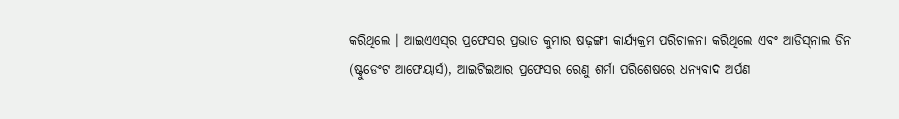କରିଥିଲେ । ଆଇଏଏସ୍‌ର ପ୍ରଫେସର ପ୍ରଭାତ କୁମାର ଷଢ଼ଙ୍ଗୀ କାର୍ଯ୍ୟକ୍ରମ ପରିଚାଳନା କରିଥିଲେ ଏବଂ ଆଡିସ୍‌ନାଲ ଡିନ (ଷ୍ଟୁଡେଂଟ ଆଫେୟାର୍ସ), ଆଇଟିଇଆର ପ୍ରଫେସର ରେଣୁ ଶର୍ମା ପରିଶେଷରେ ଧନ୍ୟବାଦ ଅର୍ପଣ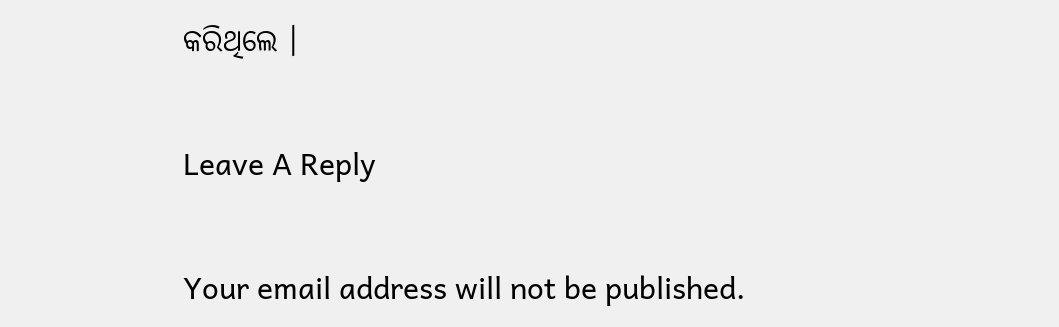କରିଥିଲେ ।

Leave A Reply

Your email address will not be published.